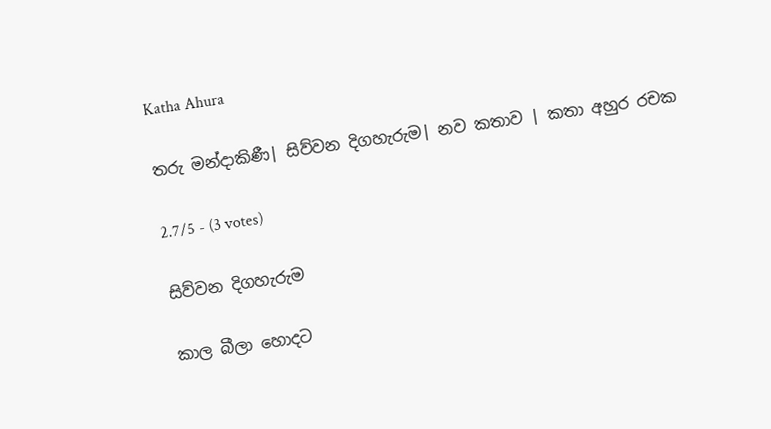Katha Ahura

තරු මන්දාකිණී| සිව්වන දිගහැරුම| නව කතාව | කතා අහුර රචක

2.7/5 - (3 votes)

සිව්වන දිගහැරුම

කාල බීලා හොදට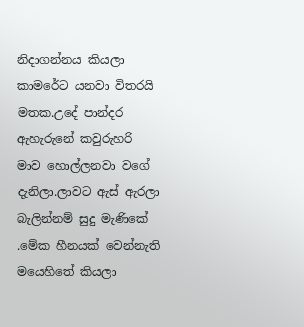නිදාගන්නය කියලා කාමරේට යනවා විතරයි මතක.උදේ පාන්දර ඇහැරුනේ කවුරුහරි මාව හොල්ලනවා වගේ දැනිලා.ලාවට ඇස් ඇරලා බැලින්නම් සුදු මැණිකේ .මේක හීනයක් වෙන්නැති මයෙහිතේ කියලා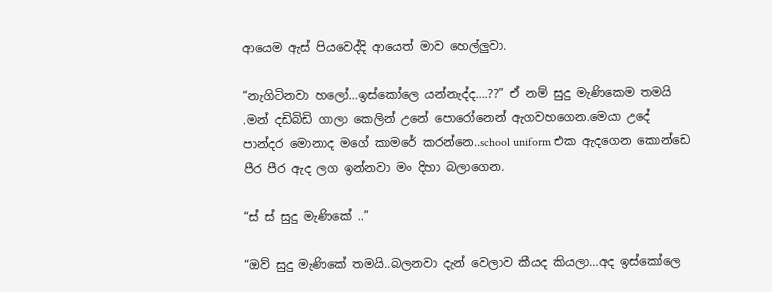ආයෙම ඇස් පියවෙද්දි ආයෙත් මාව හෙල්ලුවා.

“නැගිටිනවා හලෝ…ඉස්කෝලෙ යන්නැද්ද….??” ඒ නම් සුදු මැණිකෙම තමයි .මන් දඩිබිඩි ගාලා කෙලින් උනේ පොරෝනෙන් ඇගවහගෙන.මෙයා උදේ පාන්දර මොනාද මගේ කාමරේ කරන්නෙ..school uniform එක ඇදගෙන කොන්ඩෙ පීර පීර ඇද ලග ඉන්නවා මං දිහා බලාගෙන.

“ස් ස් සුදු මැණිකේ ..”

“ඔව් සුදු මැණිකේ තමයි..බලනවා දැන් වෙලාව කීයද කියලා…අද ඉස්කෝලෙ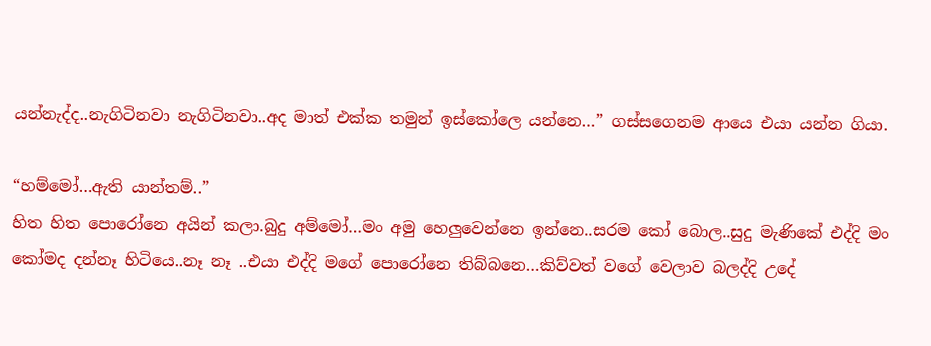යන්නැද්ද..නැගිටිනවා නැගිටිනවා..අද මාත් එක්ක තමුන් ඉස්කෝලෙ යන්නෙ…” ගස්සගෙනම ආයෙ එයා යන්න ගියා.

“හම්මෝ…ඇති යාන්තම්..”
හිත හිත පොරෝනෙ අයින් කලා.බුදු අම්මෝ…මං අමු හෙලුවෙන්නෙ ඉන්නෙ..සරම කෝ බොල..සුදු මැණිකේ එද්දි මං කෝමද දන්නෑ හිටියෙ..නෑ නෑ ..එයා එද්දි මගේ පොරෝනෙ තිබ්බනෙ…කිව්වත් වගේ වෙලාව බලද්දි උදේ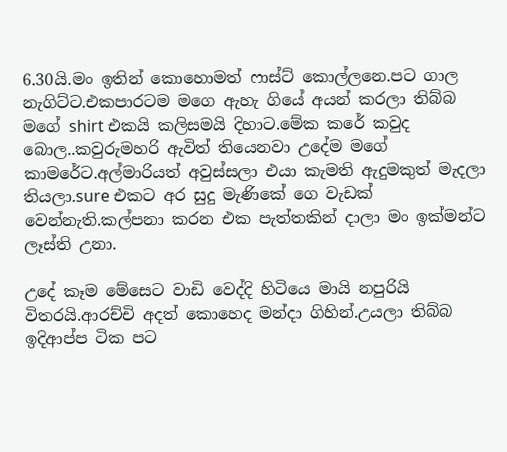6.30යි.මං ඉතින් කොහොමත් ෆාස්ට් කොල්ලනෙ.පට ගාල නැගිට්ට.එකපාරටම මගෙ ඇහැ ගියේ අයන් කරලා තිබ්බ මගේ shirt එකයි කලිසමයි දිහාට.මේක කරේ කවුද බොල..කවුරුමහරි ඇවිත් තියෙනවා උදේම මගේ කාමරේට.අල්මාරියත් අවුස්සලා එයා කැමති ඇදුමකුත් මැදලා තියලා.sure එකට අර සුදු මැණිකේ ගෙ වැඩක් වෙන්නැති.කල්පනා කරන එක පැත්තකින් දාලා මං ඉක්මන්ට ලෑස්ති උනා.

උදේ කෑම මේසෙට වාඩි වෙද්දි හිටියෙ මායි නපුරියි විතරයි.ආරච්චි අදත් කොහෙද මන්දා ගිහින්.උයලා තිබ්බ ඉදිආප්ප ටික පට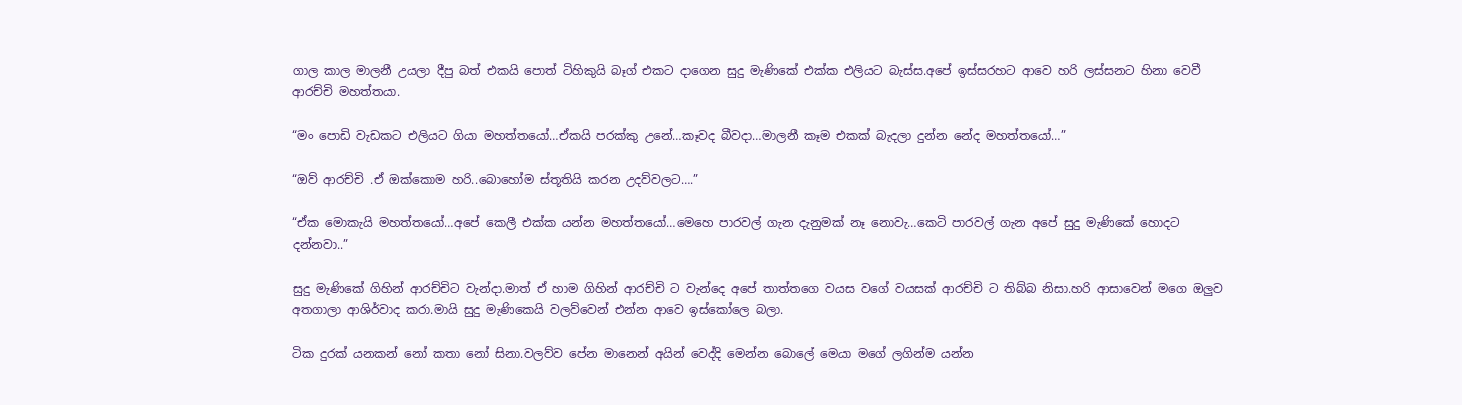ගාල කාල මාලනී උයලා දීපු බත් එකයි පොත් ටිහිකුයි බෑග් එකට දාගෙන සුදු මැණිකේ එක්ක එලියට බැස්ස.අපේ ඉස්සරහට ආවෙ හරි ලස්සනට හිනා වෙවී ආරච්චි මහත්තයා.

“මං පොඩි වැඩකට එලියට ගියා මහත්තයෝ…ඒකයි පරක්කු උනේ…කෑවද බීවදා…මාලනී කෑම එකක් බැදලා දුන්න නේද මහත්තයෝ…”

“ඔව් ආරච්චි .ඒ ඔක්කොම හරි..බොහෝම ස්තූතියි කරන උදව්වලට….”

“ඒක මොකැයි මහත්තයෝ…අපේ කෙලී එක්ක යන්න මහත්තයෝ…මෙහෙ පාරවල් ගැන දැනුමක් නෑ නොවැ…කෙටි පාරවල් ගැන අපේ සුදු මැණිකේ හොදට දන්නවා..”

සුදු මැණිකේ ගිහින් ආරච්චිට වැන්දා.මාත් ඒ හාම ගිහින් ආරච්චි ට වැන්දෙ අපේ තාත්තගෙ වයස වගේ වයසක් ආරච්චි ට තිබ්බ නිසා.හරි ආසාවෙන් මගෙ ඔලුව අතගාලා ආශිර්වාද කරා.මායි සුදු මැණිකෙයි වලව්වෙන් එන්න ආවෙ ඉස්කෝලෙ බලා.

ටික දුරක් යනකන් නෝ කතා නෝ සිනා.වලව්ව පේන මානෙන් අයින් වෙද්දි මෙන්න බොලේ මෙයා මගේ ලගින්ම යන්න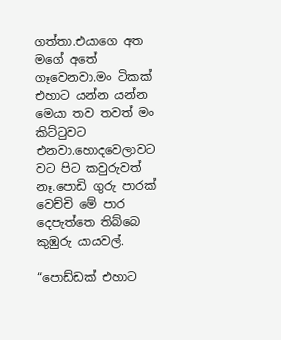ගත්තා.එයාගෙ අත මගේ අතේ ගෑවෙනවා.මං ටිකක් එහාට යන්න යන්න මෙයා තව තවත් මං කිට්ටුවට එනවා.හොදවෙලාවට වට පිට කවුරුවත් නෑ.පොඩි ගුරු පාරක් වෙච්චි මේ පාර දෙපැත්තෙ තිබ්බෙ කුඹුරු යායවල්.

“පොඩ්ඩක් එහාට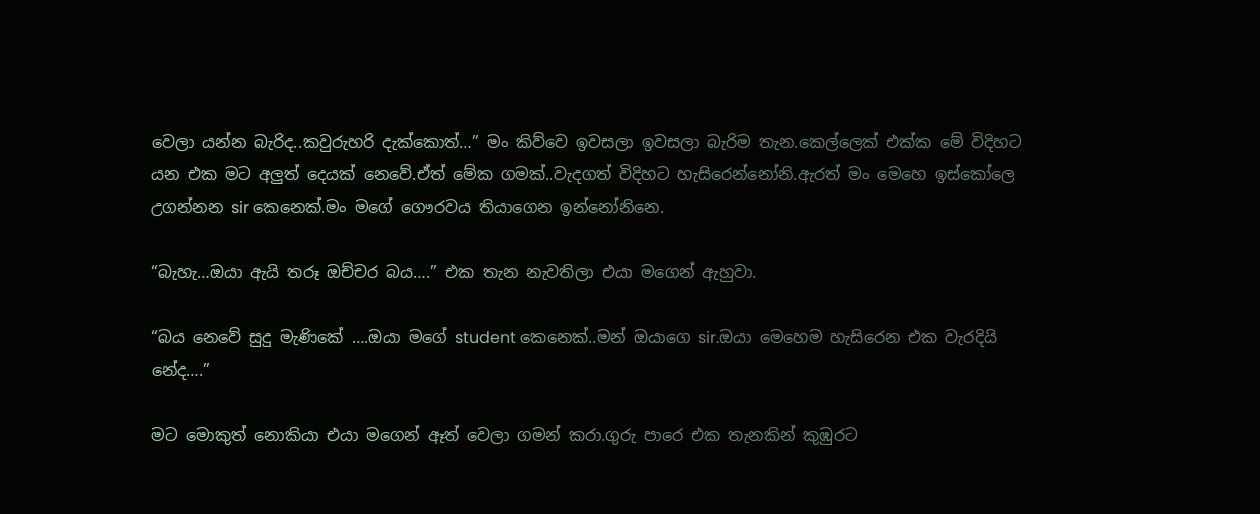වෙලා යන්න බැරිද..කවුරුහරි දැක්කොත්…” මං කිව්වෙ ඉවසලා ඉවසලා බැරිම තැන.කෙල්ලෙක් එක්ක මේ විදිහට යන එක මට අලුත් දෙයක් නෙවේ.ඒත් මේක ගමක්..වැදගත් විදිහට හැසිරෙන්නෝනි.ඇරත් මං මෙහෙ ඉස්කෝලෙ උගන්නන sir කෙනෙක්.මං මගේ ගෞරවය තියාගෙන ඉන්නෝනිනෙ.

“බැහැ…ඔයා ඇයි තරූ ඔච්චර බය….” එක තැන නැවතිලා එයා මගෙන් ඇහුවා.

“බය නෙවේ සුදු මැණිකේ ….ඔයා මගේ student කෙනෙක්..මන් ඔයාගෙ sir.ඔයා මෙහෙම හැසිරෙන එක වැරදියි නේද….”

මට මොකුත් නොකියා එයා මගෙන් ඈත් වෙලා ගමන් කරා.ගුරු පාරෙ එක තැනකින් කුඹුරට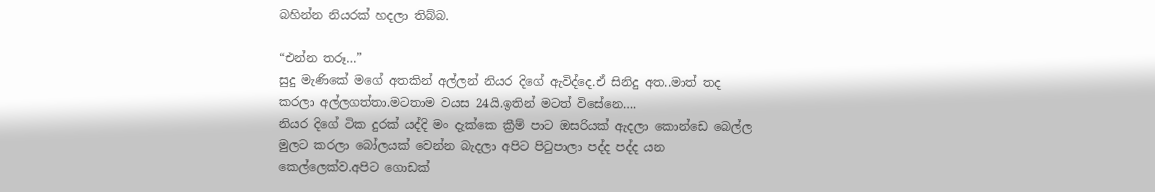බහින්න නියරක් හදලා තිබ්බ.

“එන්න තරූ…”
සුදු මැණිකේ මගේ අතකින් අල්ලන් නියර දිගේ ඇවිද්දෙ.ඒ සිනිදු අත..මාත් තද කරලා අල්ලගත්තා.මටතාම වයස 24යි.ඉතින් මටත් විසේනෙ….
නියර දිගේ ටික දුරක් යද්දි මං දැක්කෙ ක්‍රීම් පාට ඔසරියක් ඇදලා කොන්ඩෙ බෙල්ල මුලට කරලා බෝලයක් වෙන්න බැදලා අපිට පිටුපාලා පද්ද පද්ද යන කෙල්ලෙක්ව.අපිට ගොඩක්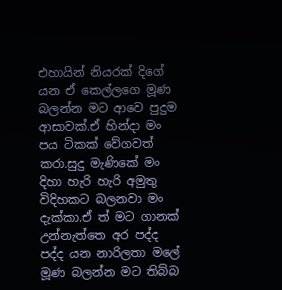එහායින් නියරක් දිගේ යන ඒ කෙල්ලගෙ මූණ බලන්න මට ආවෙ පුදුම ආසාවක්.ඒ හින්දා මං පය ටිකක් වේගවත් කරා.සුදු මැණිකේ මං දිහා හැරි හැරි අමුතු විදිහකට බලනවා මං දැක්කා.ඒ ත් මට ගානක් උන්නැත්තෙ අර පද්ද පද්ද යන නාරිලතා මලේ මූණ බලන්න මට තිබ්බ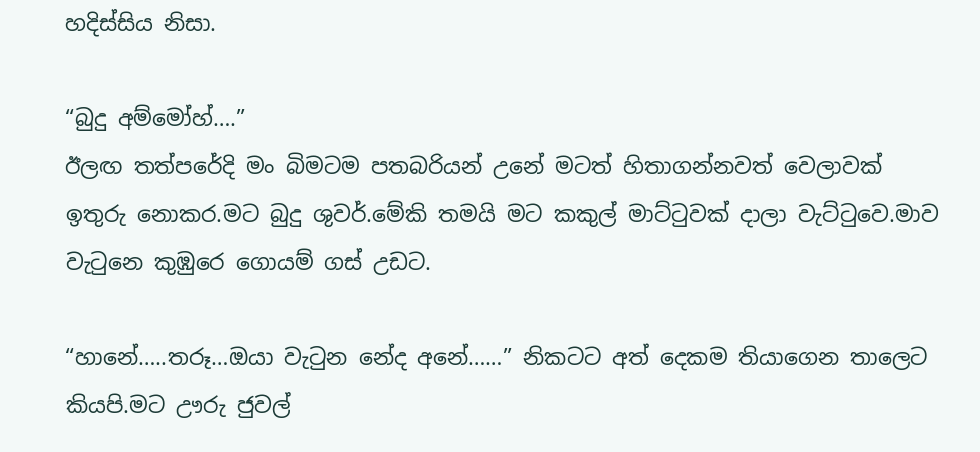හදිස්සිය නිසා.

“බුදු අම්මෝහ්….”
ඊලඟ තත්පරේදි මං බිමටම පතබරියන් උනේ මටත් හිතාගන්නවත් වෙලාවක් ඉතුරු නොකර.මට බුදු ශුවර්.මේකි තමයි මට කකුල් මාට්ටුවක් දාලා වැට්ටුවෙ.මාව වැටුනෙ කුඹුරෙ ගොයම් ගස් උඩට.

“හානේ…..තරූ…ඔයා වැටුන නේද අනේ……” නිකටට අත් දෙකම තියාගෙන තාලෙට කියපි.මට ඌරු ජුවල්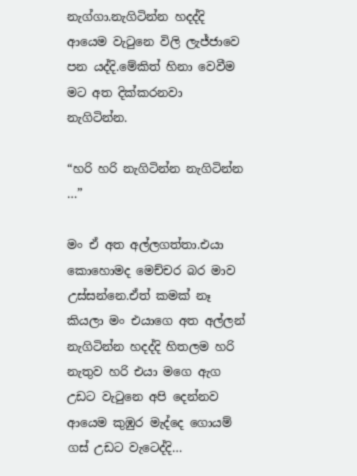නැග්ගා.නැගිටින්න හදද්දි ආයෙම වැටුනෙ විලි ලැජ්ජාවෙ පන යද්දි.මේකිත් හිනා වෙවීම මට අත දික්කරනවා නැගිටින්න.

“හරි හරි නැගිටින්න නැගිටින්න …”

මං ඒ අත අල්ලගත්තා.එයා කොහොමද මෙච්චර බර මාව උස්සන්නෙ.ඒත් කමක් නෑ කියලා මං එයාගෙ අත අල්ලන් නැගිටින්න හදද්දි හිතලම හරි නැතුව හරි එයා මගෙ ඇග උඩට වැටුනෙ අපි දෙන්නව ආයෙම කුඹුර මැද්දෙ ගොයම් ගස් උඩට වැටෙද්දි…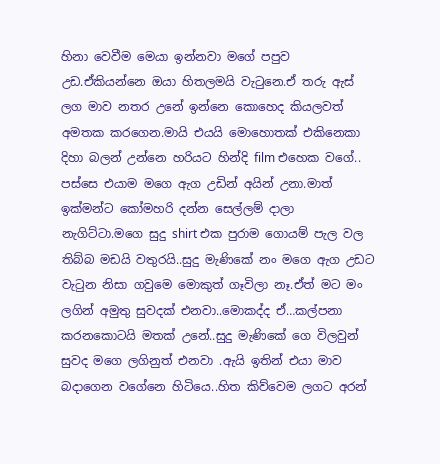හිනා වෙවීම මෙයා ඉන්නවා මගේ පපුව උඩ.ඒකියන්නෙ ඔයා හිතලමයි වැටුනෙ.ඒ තරු ඇස් ලග මාව නතර උනේ ඉන්නෙ කොහෙද කියලවත් අමතක කරගෙන.මායි එයයි මොහොතක් එකිනෙකා දිහා බලන් උන්නෙ හරියට හින්දි film එහෙක වගේ..
පස්සෙ එයාම මගෙ ඇග උඩින් අයින් උනා.මාත් ඉක්මන්ට කෝමහරි දන්න සෙල්ලම් දාලා නැගිට්ටා.මගෙ සුදු shirt එක පුරාම ගොයම් පැල වල තිබ්බ මඩයි වතුරයි..සුදු මැණිකේ නං මගෙ ඇග උඩට වැටුන නිසා ගවුමෙ මොකුත් ගෑවිලා නෑ.ඒත් මට මං ලගින් අමුතු සුවදක් එනවා..මොකද්ද ඒ…කල්පනා කරනකොටයි මතක් උනේ..සුදු මැණිකේ ගෙ විලවුන් සුවද මගෙ ලගිනුත් එනවා .ඇයි ඉතින් එයා මාව බදාගෙන වගේනෙ හිටියෙ..හිත කිව්වෙම ලගට අරන්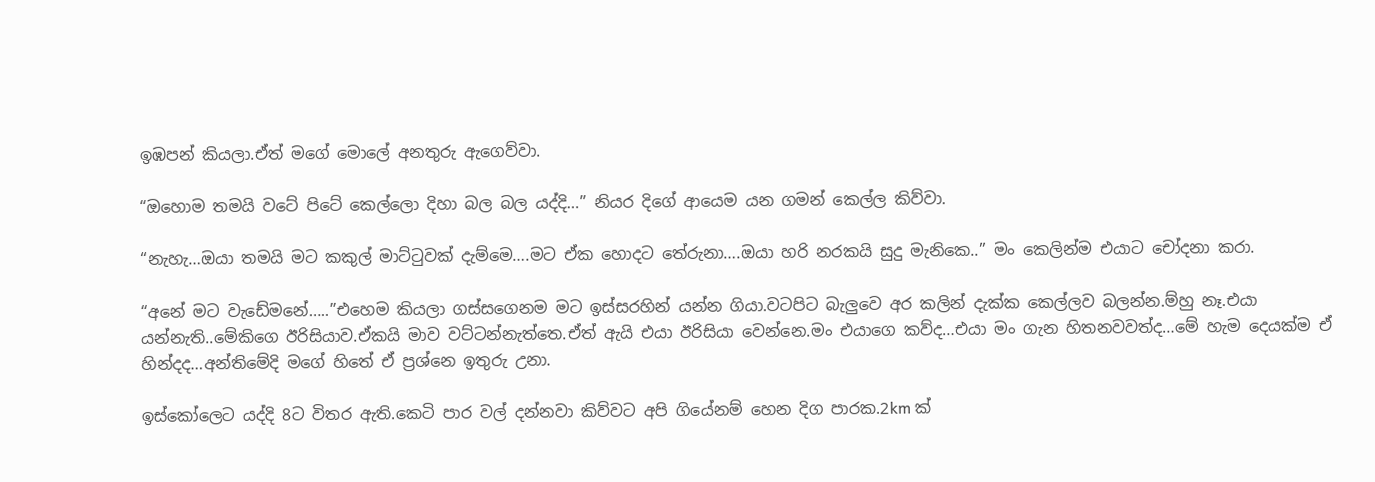ඉඹපන් කියලා.ඒත් මගේ මොලේ අනතුරු ඇගෙව්වා.

“ඔහොම තමයි වටේ පිටේ කෙල්ලො දිහා බල බල යද්දි…” නියර දිගේ ආයෙම යන ගමන් කෙල්ල කිව්වා.

“නැහැ…ඔයා තමයි මට කකුල් මාට්ටුවක් දැම්මෙ….මට ඒක හොදට තේරුනා….ඔයා හරි නරකයි සුදු මැනිකෙ..” මං කෙලින්ම එයාට චෝදනා කරා.

“අනේ මට වැඩේමනේ…..”එහෙම කියලා ගස්සගෙනම මට ඉස්සරහින් යන්න ගියා.වටපිට බැලුවෙ අර කලින් දැක්ක කෙල්ලව බලන්න.ම්හු නෑ.එයා යන්නැති..මේකිගෙ ඊරිසියාව.ඒකයි මාව වට්ටන්නැත්තෙ.ඒත් ඇයි එයා ඊරිසියා වෙන්නෙ.මං එයාගෙ කව්ද…එයා මං ගැන හිතනවවත්ද…මේ හැම දෙයක්ම ඒ හින්දද…අන්තිමේදි මගේ හිතේ ඒ ප්‍රශ්නෙ ඉතුරු උනා.

ඉස්කෝලෙට යද්දි 8ට විතර ඇති.කෙටි පාර වල් දන්නවා කිව්වට අපි ගියේනම් හෙන දිග පාරක.2km ක්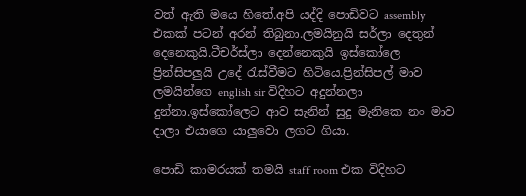වත් ඇති මයෙ හිතේ.අපි යද්දි පොඩිවට assembly එකක් පටන් අරන් තිබුනා.ලමයිනුයි සර්ලා දෙතුන් දෙනෙකුයි.ටීචර්ස්ලා දෙන්නෙකුයි ඉස්කෝලෙ ප්‍රින්සිපලුයි උදේ රැස්වීමට හිටියෙ.ප්‍රින්සිපල් මාව ලමයින්ගෙ english sir විදිහට අදුන්නලා දුන්නා.ඉස්කෝලෙට ආව සැනින් සුදු මැනිකෙ නං මාව දාලා එයාගෙ යාලුවො ලගට ගියා.

පොඩි කාමරයක් තමයි staff room එක විදිහට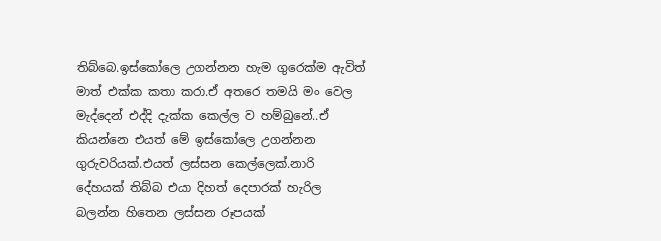තිබ්බෙ.ඉස්කෝලෙ උගන්නන හැම ගුරෙක්ම ඇවිත් මාත් එක්ක කතා කරා.ඒ අතරෙ තමයි මං වෙල මැද්දෙන් එද්දි දැක්ක කෙල්ල ව හම්බුනේ..ඒ කියන්නෙ එයත් මේ ඉස්කෝලෙ උගන්නන ගුරුවරියක්.එයත් ලස්සන කෙල්ලෙක්.නාරි දේහයක් තිබ්බ එයා දිහත් දෙපාරක් හැරිල බලන්න හිතෙන ලස්සන රූපයක්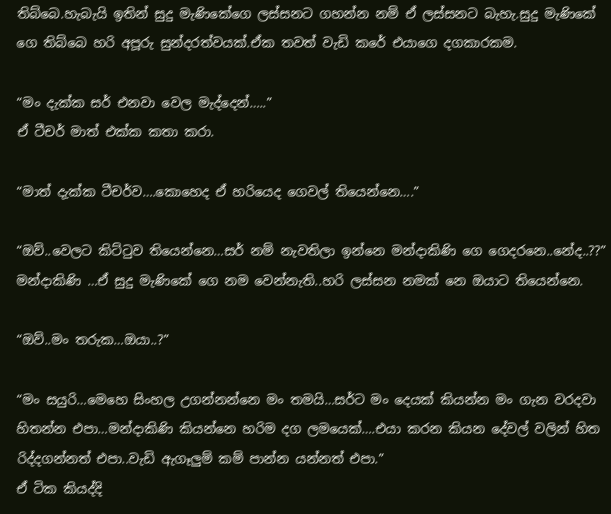තිබ්බෙ.හැබැයි ඉතින් සුදු මැණිකේගෙ ලස්සනට ගහන්න නම් ඒ ලස්සනට බැහැ.සුදු මැණිකේ ගෙ තිබ්බෙ හරි අපූරු සුන්දරත්වයක්.ඒක තවත් වැඩි කරේ එයාගෙ දගකාරකම.

“මං දැක්ක සර් එනවා වෙල මැද්දෙන්…..”
ඒ ටීචර් මාත් එක්ක කතා කරා.

“මාත් දැක්ක ටීචර්ව….කොහෙද ඒ හරියෙද ගෙවල් තියෙන්නෙ….”

“ඔව්..වෙලට කිට්ටුව තියෙන්නෙ…සර් නම් නැවතිලා ඉන්නෙ මන්දාකිණි ගෙ ගෙදරනෙ..නේද..??”
මන්දාකිණි …ඒ සුදු මැණිකේ ගෙ නම වෙන්නැති..හරි ලස්සන නමක් නෙ ඔයාට තියෙන්නෙ.

“ඔව්..මං තරුක…ඔයා..?”

“මං සයුරි…මෙහෙ සිංහල උගන්නන්නෙ මං තමයි…සර්ට මං දෙයක් කියන්න මං ගැන වරදවා හිතන්න එපා…මන්දාකිණි කියන්නෙ හරිම දග ලමයෙක්….එයා කරන කියන දේවල් වලින් හිත රිද්දගන්නත් එපා..වැඩි ඇගෑලුම් කම් පාන්න යන්නත් එපා.”
ඒ ටික කියද්දි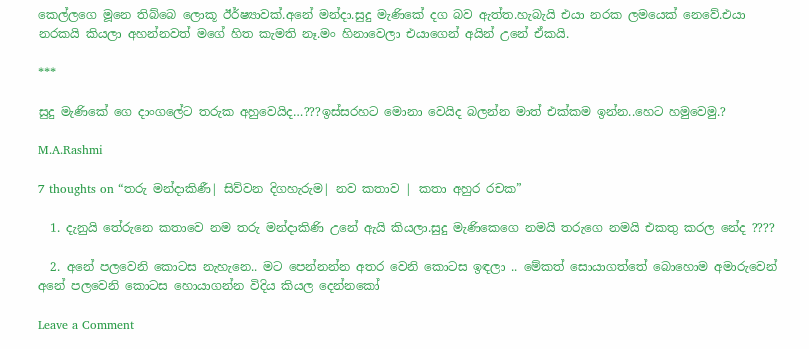කෙල්ලගෙ මූනෙ තිබ්බෙ ලොකූ ඊර්ෂ්‍යාවක්.අනේ මන්දා.සුදු මැණිකේ දග බව ඇත්ත.හැබැයි එයා නරක ලමයෙක් නෙවේ.එයා නරකයි කියලා අහන්නවත් මගේ හිත කැමති නෑ.මං හිනාවෙලා එයාගෙන් අයින් උනේ ඒකයි.

***

සුදු මැණිකේ ගෙ දාංගලේට තරුක අහුවෙයිද…???ඉස්සරහට මොනා වෙයිද බලන්න මාත් එක්කම ඉන්න..හෙට හමුවෙමු.?

M.A.Rashmi

7 thoughts on “තරු මන්දාකිණී| සිව්වන දිගහැරුම| නව කතාව | කතා අහුර රචක”

  1. දැනුයි තේරුනෙ කතාවෙ නම තරු මන්දාකිණි උනේ ඇයි කියලා.සුදු මැණිකෙගෙ නමයි තරුගෙ නමයි එකතු කරල නේද ????

  2. අනේ පලවෙනි කොටස නැහැනෙ.. මට පෙන්නන්න අතර වෙනි කොටස ඉඳලා .. මේකත් සොයාගත්තේ බොහොම අමාරුවෙන් අනේ පලවෙනි කොටස හොයාගන්න විදිය කියල දෙන්නකෝ

Leave a Comment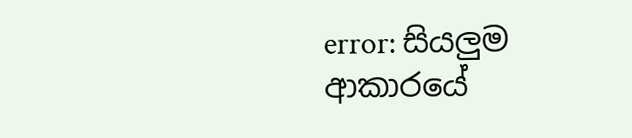error: සියලුම ආකාරයේ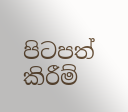පිටපත් කිරීම්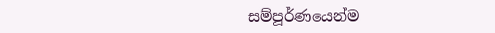සම්පූර්ණයෙන්ම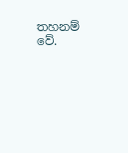තහනම් වේ.